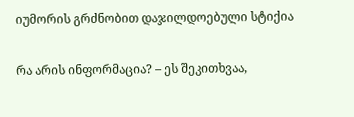იუმორის გრძნობით დაჯილდოებული სტიქია

რა არის ინფორმაცია? – ეს შეკითხვაა,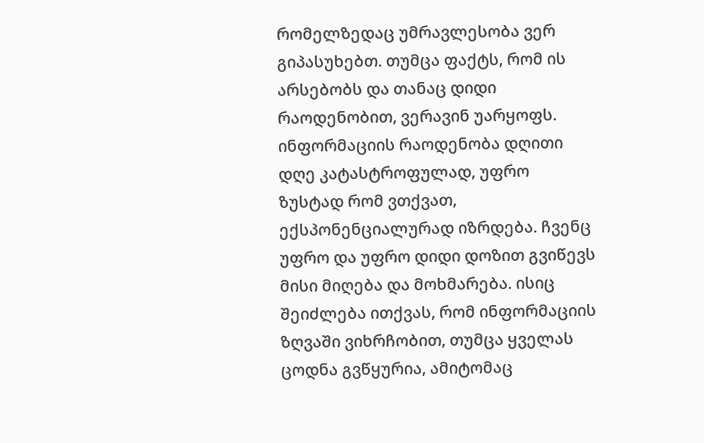რომელზედაც უმრავლესობა ვერ გიპასუხებთ. თუმცა ფაქტს, რომ ის არსებობს და თანაც დიდი რაოდენობით, ვერავინ უარყოფს. ინფორმაციის რაოდენობა დღითი დღე კატასტროფულად, უფრო ზუსტად რომ ვთქვათ, ექსპონენციალურად იზრდება. ჩვენც უფრო და უფრო დიდი დოზით გვიწევს მისი მიღება და მოხმარება. ისიც შეიძლება ითქვას, რომ ინფორმაციის ზღვაში ვიხრჩობით, თუმცა ყველას ცოდნა გვწყურია, ამიტომაც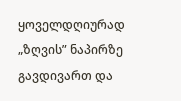ყოველდღიურად „ზღვის” ნაპირზე გავდივართ და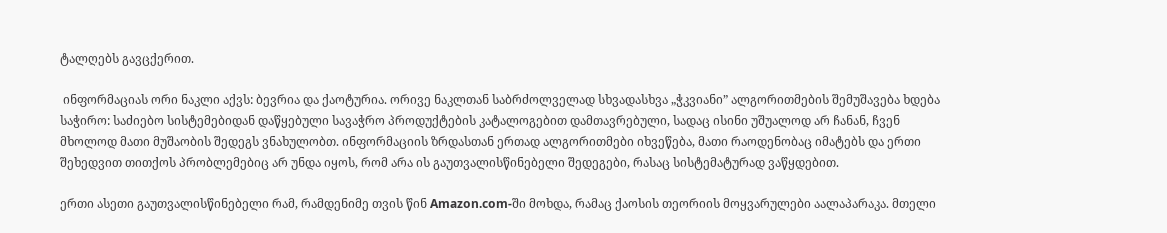ტალღებს გავცქერით.

 ინფორმაციას ორი ნაკლი აქვს: ბევრია და ქაოტურია. ორივე ნაკლთან საბრძოლველად სხვადასხვა „ჭკვიანი” ალგორითმების შემუშავება ხდება საჭირო: საძიებო სისტემებიდან დაწყებული სავაჭრო პროდუქტების კატალოგებით დამთავრებული, სადაც ისინი უშუალოდ არ ჩანან, ჩვენ მხოლოდ მათი მუშაობის შედეგს ვნახულობთ. ინფორმაციის ზრდასთან ერთად ალგორითმები იხვეწება, მათი რაოდენობაც იმატებს და ერთი შეხედვით თითქოს პრობლემებიც არ უნდა იყოს, რომ არა ის გაუთვალისწინებელი შედეგები, რასაც სისტემატურად ვაწყდებით.

ერთი ასეთი გაუთვალისწინებელი რამ, რამდენიმე თვის წინ Amazon.com-ში მოხდა, რამაც ქაოსის თეორიის მოყვარულები აალაპარაკა. მთელი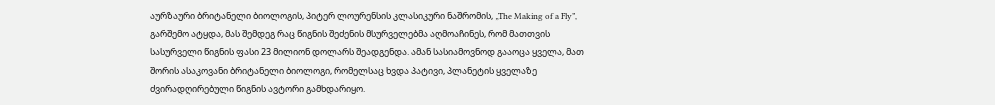აურზაური ბრიტანელი ბიოლოგის, პიტერ ლოურენსის კლასიკური ნაშრომის, „The Making of a Fly”, გარშემო ატყდა, მას შემდეგ რაც წიგნის შეძენის მსურველებმა აღმოაჩინეს, რომ მათთვის სასურველი წიგნის ფასი 23 მილიონ დოლარს შეადგენდა. ამან სასიამოვნოდ გააოცა ყველა, მათ შორის ასაკოვანი ბრიტანელი ბიოლოგი, რომელსაც ხვდა პატივი, პლანეტის ყველაზე ძვირადღირებული წიგნის ავტორი გამხდარიყო.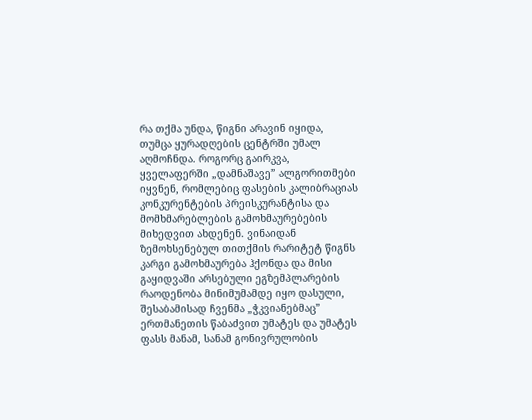რა თქმა უნდა, წიგნი არავინ იყიდა, თუმცა ყურადღების ცენტრში უმალ აღმოჩნდა. როგორც გაირკვა, ყველაფერში „დამნაშავე” ალგორითმები იყვნენ, რომლებიც ფასების კალიბრაციას კონკურენტების პრეისკურანტისა და მომხმარებლების გამოხმაურებების მიხედვით ახდენენ. ვინაიდან ზემოხსენებულ თითქმის რარიტეტ წიგნს კარგი გამოხმაურება ჰქონდა და მისი გაყიდვაში არსებული ეგზემპლარების რაოდენობა მინიმუმამდე იყო დასული, შესაბამისად ჩვენმა „ჭკვიანებმაც” ერთმანეთის წაბაძვით უმატეს და უმატეს ფასს მანამ, სანამ გონივრულობის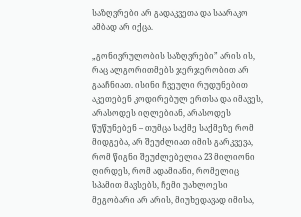საზღვრები არ გადაკვეთა და საარაკო ამბად არ იქცა.

„გონივრულობის საზღვრები” არის ის, რაც ალგორითმებს ჯერჯერობით არ გააჩნიათ. ისინი ჩვეული რუდუნებით აკეთებენ კოდირებულ ერთსა და იმავეს, არასოდეს იღლებიან, არასოდეს წუწუნებენ – თუმცა საქმე საქმეზე რომ მიდგება, არ შეუძლიათ იმის გარკვევა, რომ წიგნი შეუძლებელია 23 მილიონი ღირდეს, რომ ადამიანი, რომელიც სპამით მავსებს, ჩემი უახლოესი მეგობარი არ არის, მიუხედავად იმისა,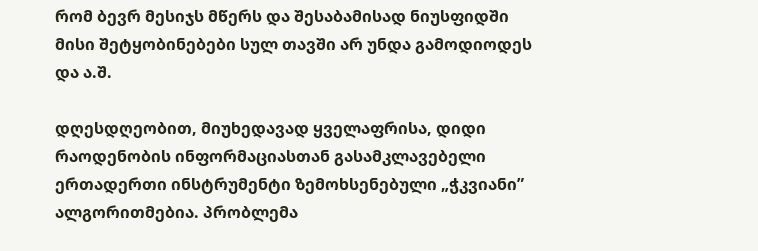რომ ბევრ მესიჯს მწერს და შესაბამისად ნიუსფიდში მისი შეტყობინებები სულ თავში არ უნდა გამოდიოდეს და ა.შ.

დღესდღეობით, მიუხედავად ყველაფრისა, დიდი რაოდენობის ინფორმაციასთან გასამკლავებელი ერთადერთი ინსტრუმენტი ზემოხსენებული „ჭკვიანი” ალგორითმებია. პრობლემა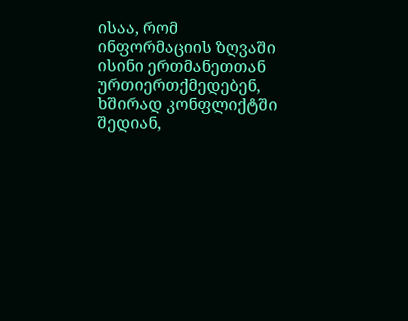ისაა, რომ ინფორმაციის ზღვაში ისინი ერთმანეთთან ურთიერთქმედებენ, ხშირად კონფლიქტში შედიან,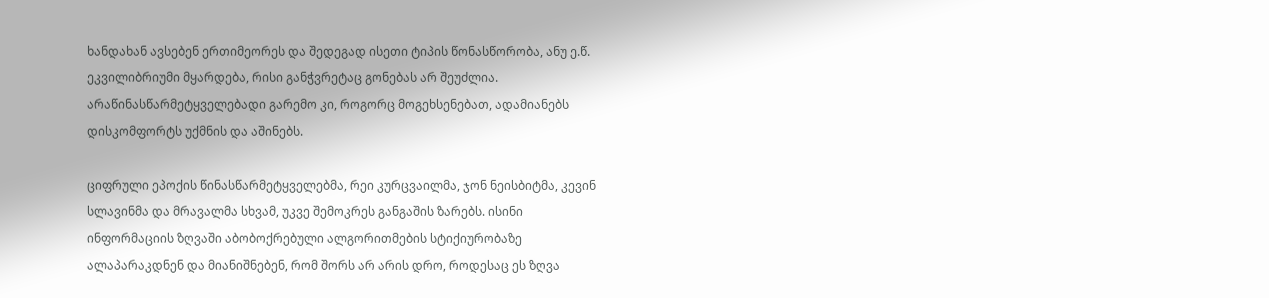ხანდახან ავსებენ ერთიმეორეს და შედეგად ისეთი ტიპის წონასწორობა, ანუ ე.წ. ეკვილიბრიუმი მყარდება, რისი განჭვრეტაც გონებას არ შეუძლია. არაწინასწარმეტყველებადი გარემო კი, როგორც მოგეხსენებათ, ადამიანებს დისკომფორტს უქმნის და აშინებს.

ციფრული ეპოქის წინასწარმეტყველებმა, რეი კურცვაილმა, ჯონ ნეისბიტმა, კევინ სლავინმა და მრავალმა სხვამ, უკვე შემოკრეს განგაშის ზარებს. ისინი ინფორმაციის ზღვაში აბობოქრებული ალგორითმების სტიქიურობაზე ალაპარაკდნენ და მიანიშნებენ, რომ შორს არ არის დრო, როდესაც ეს ზღვა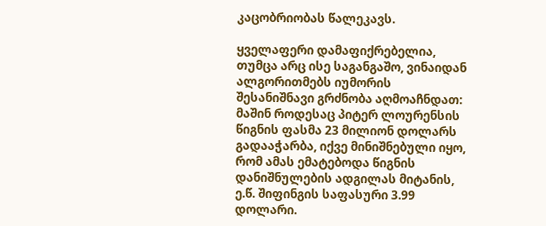კაცობრიობას წალეკავს.

ყველაფერი დამაფიქრებელია, თუმცა არც ისე საგანგაშო, ვინაიდან ალგორითმებს იუმორის შესანიშნავი გრძნობა აღმოაჩნდათ: მაშინ როდესაც პიტერ ლოურენსის წიგნის ფასმა 23 მილიონ დოლარს გადააჭარბა, იქვე მინიშნებული იყო, რომ ამას ემატებოდა წიგნის დანიშნულების ადგილას მიტანის, ე.წ. შიფინგის საფასური 3.99 დოლარი.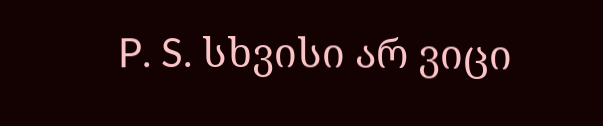P. S. სხვისი არ ვიცი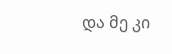და მე კი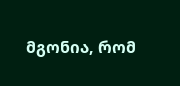მგონია, რომ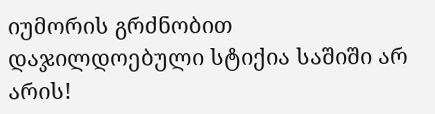იუმორის გრძნობით დაჯილდოებული სტიქია საშიში არ არის!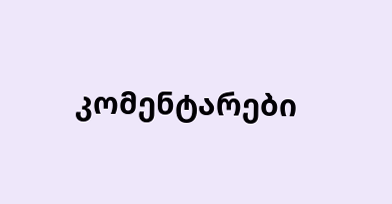კომენტარები